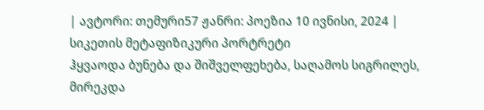| ავტორი: თემური57 ჟანრი: პოეზია 10 ივნისი, 2024 |
სიკეთის მეტაფიზიკური პორტრეტი
ჰყვაოდა ბუნება და შიშველფეხება, საღამოს სიგრილეს, მირეკდა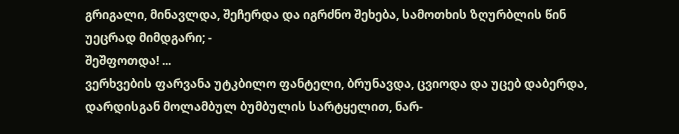გრიგალი, მინავლდა, შეჩერდა და იგრძნო შეხება, სამოთხის ზღურბლის წინ უეცრად მიმდგარი; -
შეშფოთდა! ...
ვერხვების ფარვანა უტკბილო ფანტელი, ბრუნავდა, ცვიოდა და უცებ დაბერდა, დარდისგან მოლამბულ ბუმბულის სარტყელით, ნარ-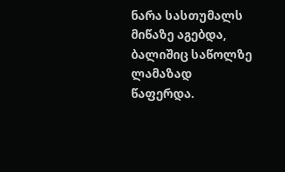ნარა სასთუმალს მიწაზე აგებდა, ბალიშიც საწოლზე ლამაზად წაფერდა.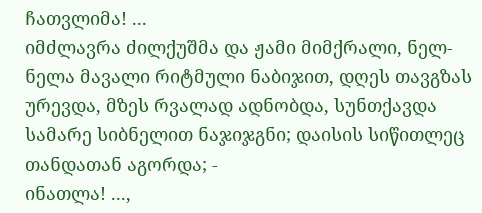ჩათვლიმა! ...
იმძლავრა ძილქუშმა და ჟამი მიმქრალი, ნელ-ნელა მავალი რიტმული ნაბიჯით, დღეს თავგზას ურევდა, მზეს რვალად ადნობდა, სუნთქავდა სამარე სიბნელით ნაჯიჯგნი; დაისის სიწითლეც თანდათან აგორდა; -
ინათლა! ...,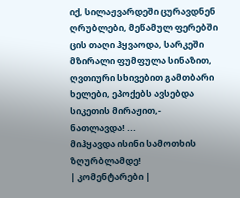იქ, სილაჟვარდეში ცურავდნენ ღრუბლები, მეწამულ ფერებში ცის თაღი ჰყვაოდა, სარკეში მზირალი ფუმფულა სინაზით, ღვთიური სხივებით გამთბარი ხელები, ეპოქებს ავსებდა სიკეთის მირაჟით,-
ნათლავდა! ...
მიჰყავდა ისინი სამოთხის ზღურბლამდე!
| კომენტარები |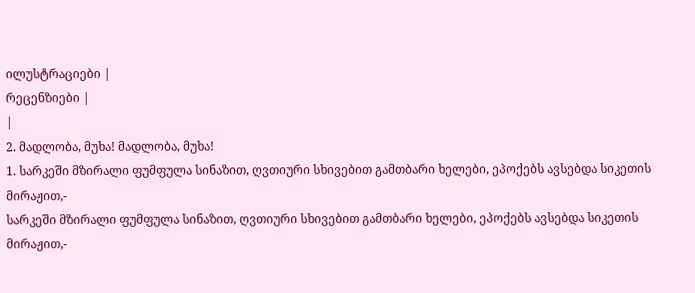ილუსტრაციები |
რეცენზიები |
|
2. მადლობა, მუხა! მადლობა, მუხა!
1. სარკეში მზირალი ფუმფულა სინაზით, ღვთიური სხივებით გამთბარი ხელები, ეპოქებს ავსებდა სიკეთის მირაჟით,-
სარკეში მზირალი ფუმფულა სინაზით, ღვთიური სხივებით გამთბარი ხელები, ეპოქებს ავსებდა სიკეთის მირაჟით,-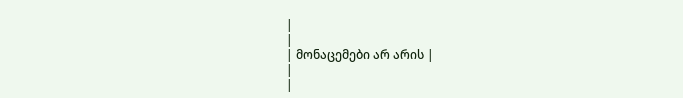|
|
| მონაცემები არ არის |
|
|